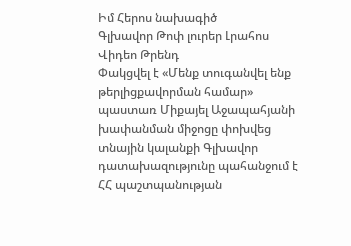Իմ Հերոս նախագիծ
Գլխավոր Թոփ լուրեր Լրահոս Վիդեո Թրենդ
Փակցվել է «Մենք տուգանվել ենք թերլիցքավորման համար» պաստառ Միքայել Աջապահյանի խափանման միջոցը փոխվեց տնային կալանքի Գլխավոր դատախազությունը պահանջում է ՀՀ պաշտպանության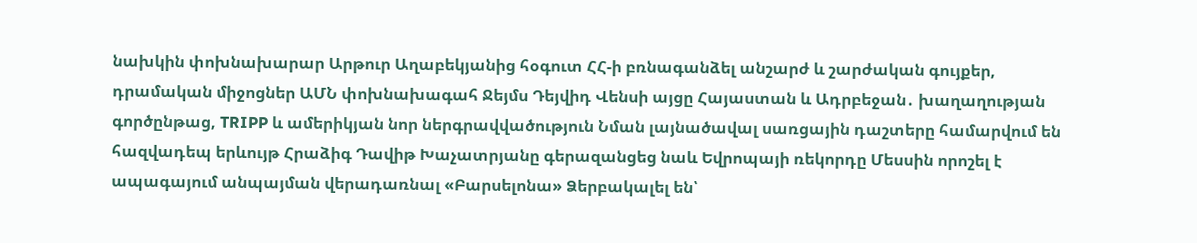նախկին փոխնախարար Արթուր Աղաբեկյանից հօգուտ ՀՀ-ի բռնագանձել անշարժ և շարժական գույքեր, դրամական միջոցներ ԱՄՆ փոխնախագահ Ջեյմս Դեյվիդ Վենսի այցը Հայաստան և Ադրբեջան․ խաղաղության գործընթաց, TRIPP և ամերիկյան նոր ներգրավվածություն Նման լայնածավալ սառցային դաշտերը համարվում են հազվադեպ երևույթ Հրաձիգ Դավիթ Խաչատրյանը գերազանցեց նաև Եվրոպայի ռեկորդը Մեսսին որոշել է ապագայում անպայման վերադառնալ «Բարսելոնա» Ձերբակալել են՝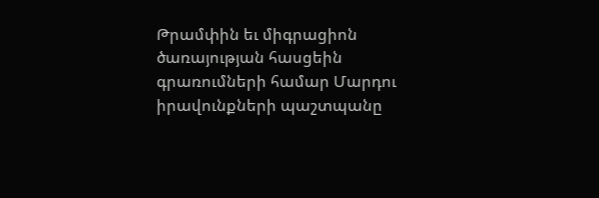Թրամփին եւ միգրացիոն ծառայության հասցեին գրառումների համար Մարդու իրավունքների պաշտպանը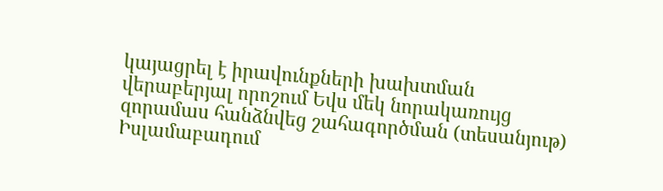կայացրել է իրավունքների խախտման վերաբերյալ որոշում Եվս մեկ նորակառույց զորամաս հանձնվեց շահագործման (տեսանյութ) Իսլամաբադում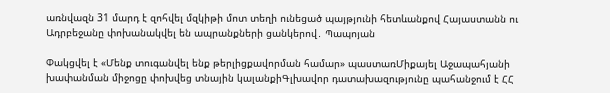առնվազն 31 մարդ է զոհվել մզկիթի մոտ տեղի ունեցած պայթյունի հետևանքով Հայաստանն ու Ադրբեջանը փոխանակվել են ապրանքների ցանկերով․ Պապոյան

Փակցվել է «Մենք տուգանվել ենք թերլիցքավորման համար» պաստառՄիքայել Աջապահյանի խափանման միջոցը փոխվեց տնային կալանքիԳլխավոր դատախազությունը պահանջում է ՀՀ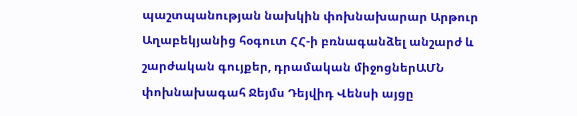պաշտպանության նախկին փոխնախարար Արթուր Աղաբեկյանից հօգուտ ՀՀ-ի բռնագանձել անշարժ և շարժական գույքեր, դրամական միջոցներԱՄՆ փոխնախագահ Ջեյմս Դեյվիդ Վենսի այցը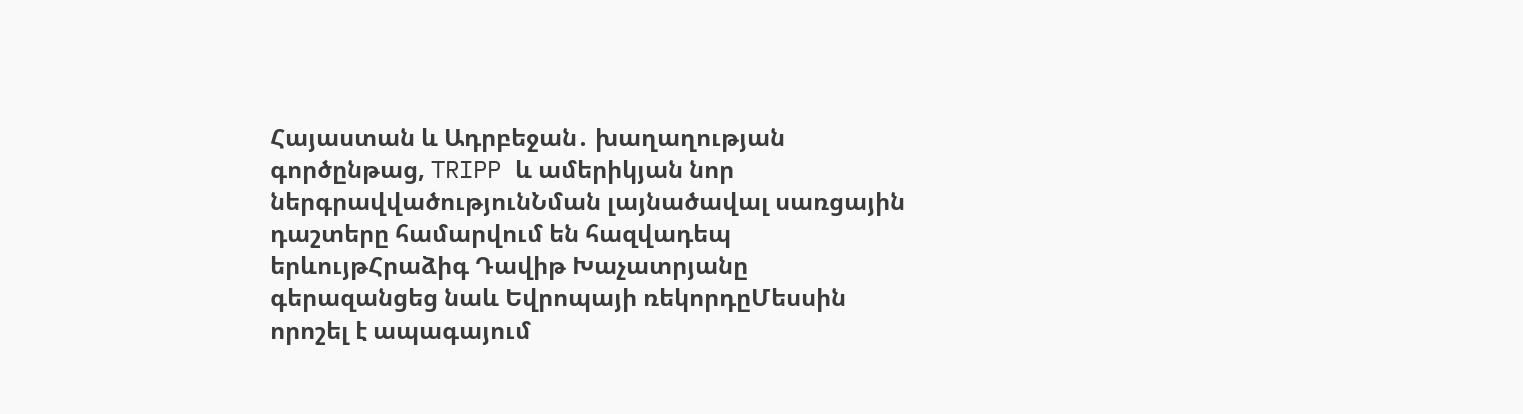Հայաստան և Ադրբեջան․ խաղաղության գործընթաց, TRIPP և ամերիկյան նոր ներգրավվածությունՆման լայնածավալ սառցային դաշտերը համարվում են հազվադեպ երևույթՀրաձիգ Դավիթ Խաչատրյանը գերազանցեց նաև Եվրոպայի ռեկորդըՄեսսին որոշել է ապագայում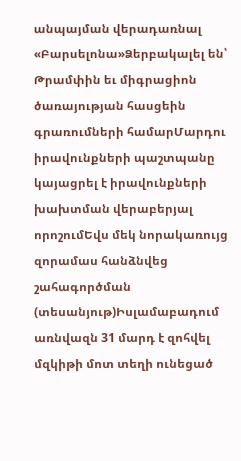անպայման վերադառնալ «Բարսելոնա»Ձերբակալել են՝ Թրամփին եւ միգրացիոն ծառայության հասցեին գրառումների համարՄարդու իրավունքների պաշտպանը կայացրել է իրավունքների խախտման վերաբերյալ որոշումԵվս մեկ նորակառույց զորամաս հանձնվեց շահագործման (տեսանյութ)Իսլամաբադում առնվազն 31 մարդ է զոհվել մզկիթի մոտ տեղի ունեցած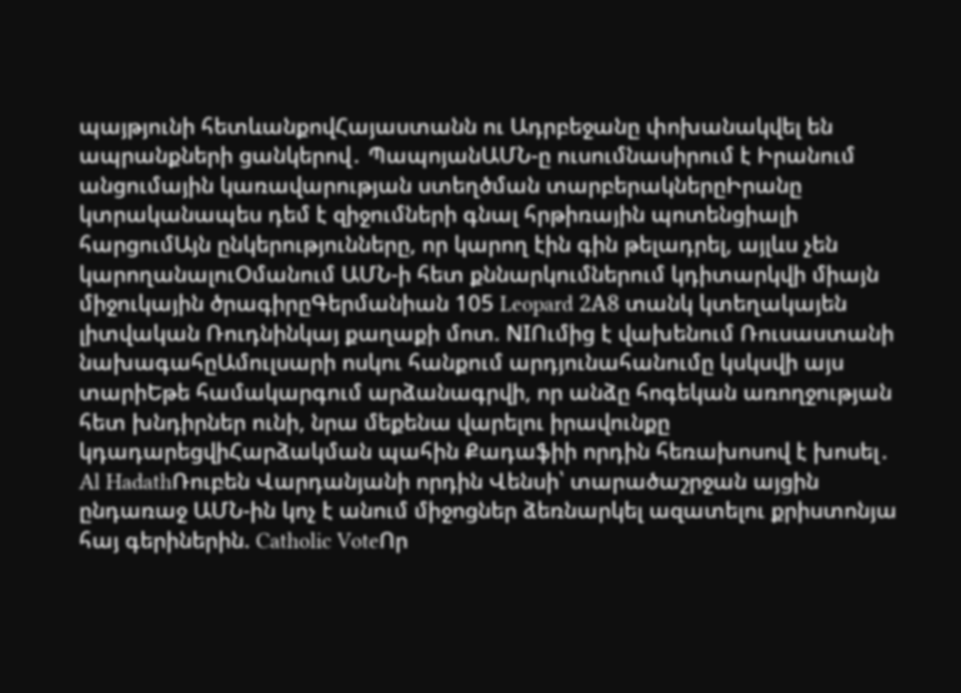պայթյունի հետևանքովՀայաստանն ու Ադրբեջանը փոխանակվել են ապրանքների ցանկերով․ ՊապոյանԱՄՆ-ը ուսումնասիրում է Իրանում անցումային կառավարության ստեղծման տարբերակներըԻրանը կտրականապես դեմ է զիջումների գնալ հրթիռային պոտենցիալի հարցումԱյն ընկերությունները, որ կարող էին գին թելադրել, այլևս չեն կարողանալուՕմանում ԱՄՆ-ի հետ քննարկումներում կդիտարկվի միայն միջուկային ծրագիրըԳերմանիան 105 Leopard 2А8 տանկ կտեղակայեն լիտվական Ռուդնինկայ քաղաքի մոտ. NIՈւմից է վախենում Ռուսաստանի նախագահըԱմուլսարի ոսկու հանքում արդյունահանումը կսկսվի այս տարիԵթե համակարգում արձանագրվի, որ անձը հոգեկան առողջության հետ խնդիրներ ունի, նրա մեքենա վարելու իրավունքը կդադարեցվիՀարձակման պահին Քադաֆիի որդին հեռախոսով է խոսել․ Al HadathՌուբեն Վարդանյանի որդին Վենսի՝ տարածաշրջան այցին ընդառաջ ԱՄՆ-ին կոչ է անում միջոցներ ձեռնարկել ազատելու քրիստոնյա հայ գերիներին. Catholic VoteՈր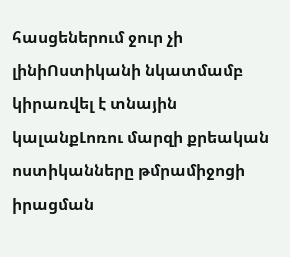հասցեներում ջուր չի լինիՈստիկանի նկատմամբ կիրառվել է տնային կալանքԼոռու մարզի քրեական ոստիկանները թմրամիջոցի իրացման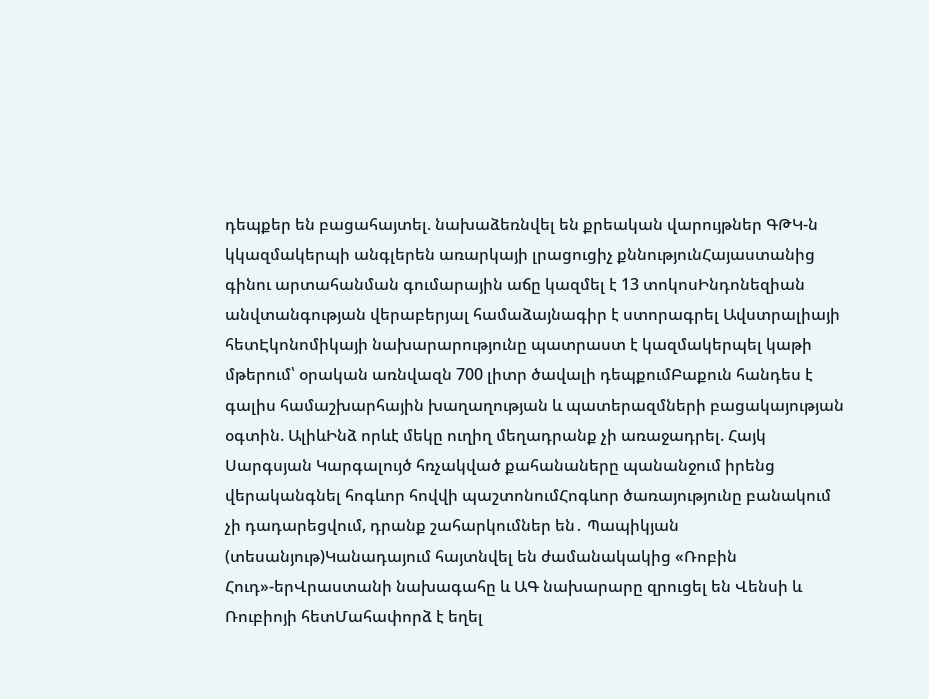դեպքեր են բացահայտել. նախաձեռնվել են քրեական վարույթներ ԳԹԿ-ն կկազմակերպի անգլերեն առարկայի լրացուցիչ քննությունՀայաստանից գինու արտահանման գումարային աճը կազմել է 13 տոկոսԻնդոնեզիան անվտանգության վերաբերյալ համաձայնագիր է ստորագրել Ավստրալիայի հետԷկոնոմիկայի նախարարությունը պատրաստ է կազմակերպել կաթի մթերում՝ օրական առնվազն 700 լիտր ծավալի դեպքումԲաքուն հանդես է գալիս համաշխարհային խաղաղության և պատերազմների բացակայության օգտին. ԱլիևԻնձ որևէ մեկը ուղիղ մեղադրանք չի առաջադրել. Հայկ Սարգսյան Կարգալույծ հռչակված քահանաները պանանջում իրենց վերականգնել հոգևոր հովվի պաշտոնումՀոգևոր ծառայությունը բանակում չի դադարեցվում, դրանք շահարկումներ են․ Պապիկյան (տեսանյութ)Կանադայում հայտնվել են ժամանակակից «Ռոբին Հուդ»-երՎրաստանի նախագահը և ԱԳ նախարարը զրուցել են Վենսի և Ռուբիոյի հետՄահափորձ է եղել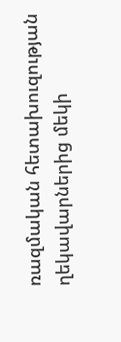ռազմական հետախուզության ղեկավարներից մեկի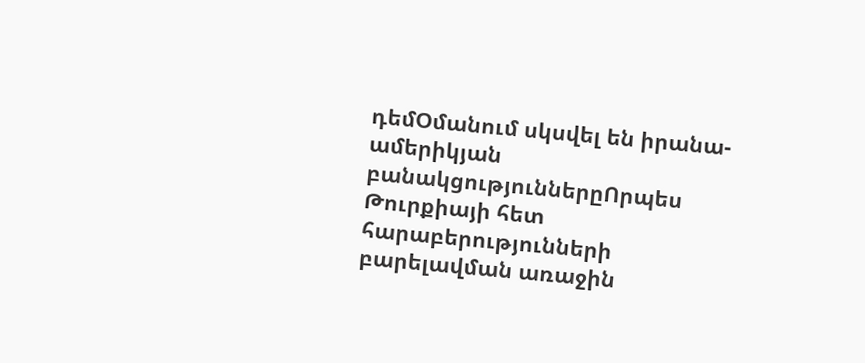դեմՕմանում սկսվել են իրանա-ամերիկյան բանակցություններըՈրպես Թուրքիայի հետ հարաբերությունների բարելավման առաջին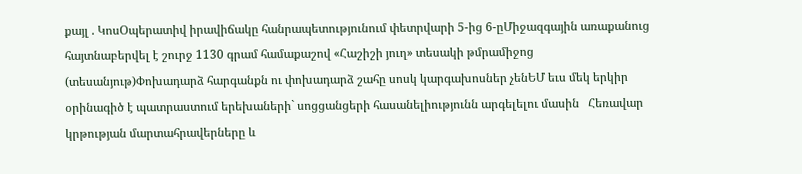քայլ . ԿոսՕպերատիվ իրավիճակը հանրապետությունում փետրվարի 5-ից 6-ըՄիջազգային առաքանուց հայտնաբերվել է շուրջ 1130 գրամ համաքաշով «Հաշիշի յուղ» տեսակի թմրամիջոց (տեսանյութ)Փոխադարձ հարգանքն ու փոխադարձ շահը սոսկ կարգախոսներ չենԵՄ եւս մեկ երկիր օրինագիծ է պատրաստում երեխաների` սոցցանցերի հասանելիությունն արգելելու մասին   Հեռավար կրթության մարտահրավերները և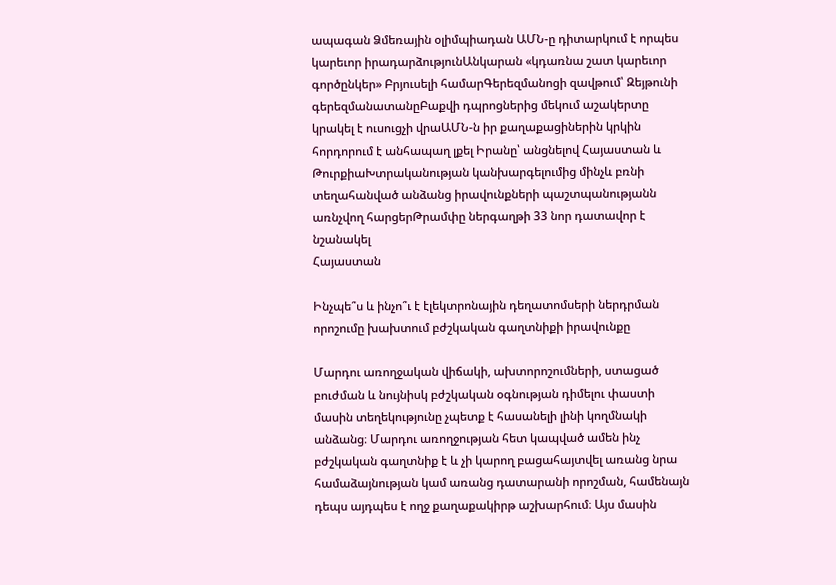ապագան Ձմեռային օլիմպիադան ԱՄՆ-ը դիտարկում է որպես կարեւոր իրադարձությունԱնկարան «կդառնա շատ կարեւոր գործընկեր» Բրյուսելի համարԳերեզմանոցի զավթում՝ Զեյթունի գերեզմանատանըԲաքվի դպրոցներից մեկում աշակերտը կրակել է ուսուցչի վրաԱՄՆ-ն իր քաղաքացիներին կրկին հորդորում է անհապաղ լքել Իրանը՝ անցնելով Հայաստան և ԹուրքիաԽտրականության կանխարգելումից մինչև բռնի տեղահանված անձանց իրավունքների պաշտպանությանն առնչվող հարցերԹրամփը ներգաղթի 33 նոր դատավոր է նշանակել
Հայաստան

Ինչպե՞ս և ինչո՞ւ է էլեկտրոնային դեղատոմսերի ներդրման որոշումը խախտում բժշկական գաղտնիքի իրավունքը

Մարդու առողջական վիճակի, ախտորոշումների, ստացած բուժման և նույնիսկ բժշկական օգնության դիմելու փաստի մասին տեղեկությունը չպետք է հասանելի լինի կողմնակի անձանց։ Մարդու առողջության հետ կապված ամեն ինչ բժշկական գաղտնիք է և չի կարող բացահայտվել առանց նրա համաձայնության կամ առանց դատարանի որոշման, համենայն դեպս այդպես է ողջ քաղաքակիրթ աշխարհում։ Այս մասին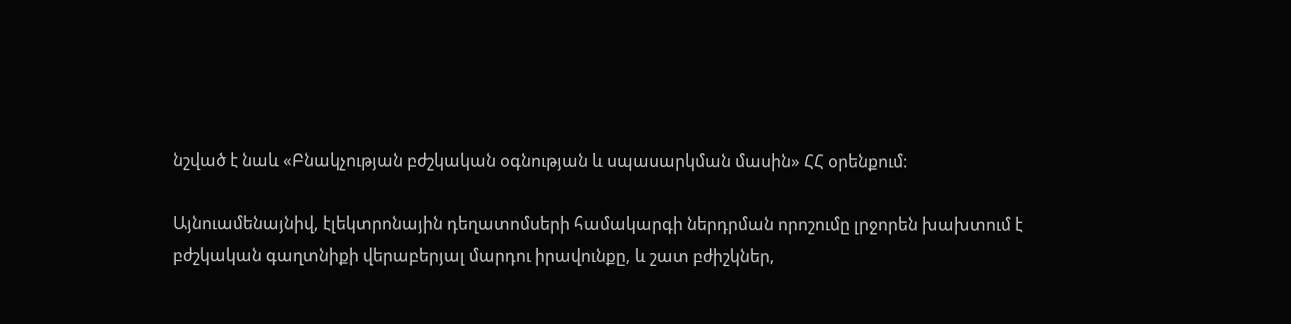նշված է նաև «Բնակչության բժշկական օգնության և սպասարկման մասին» ՀՀ օրենքում։

Այնուամենայնիվ, էլեկտրոնային դեղատոմսերի համակարգի ներդրման որոշումը լրջորեն խախտում է բժշկական գաղտնիքի վերաբերյալ մարդու իրավունքը, և շատ բժիշկներ,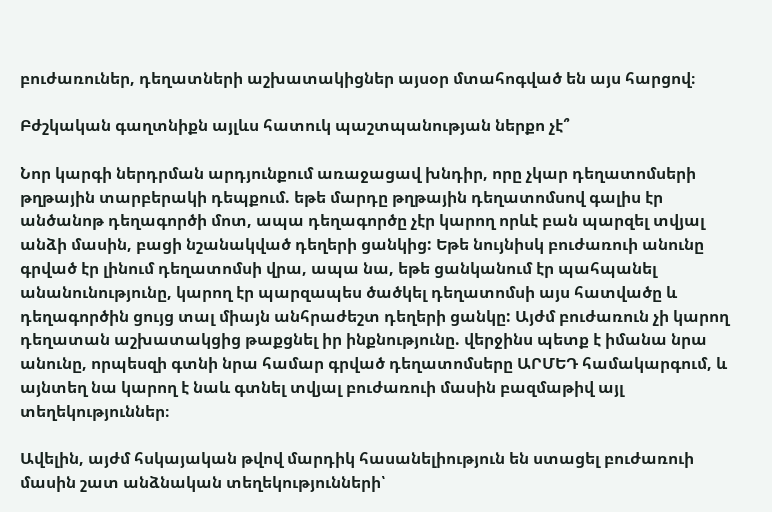բուժառուներ, դեղատների աշխատակիցներ այսօր մտահոգված են այս հարցով։

Բժշկական գաղտնիքն այլևս հատուկ պաշտպանության ներքո չէ՞

Նոր կարգի ներդրման արդյունքում առաջացավ խնդիր, որը չկար դեղատոմսերի թղթային տարբերակի դեպքում. եթե մարդը թղթային դեղատոմսով գալիս էր անծանոթ դեղագործի մոտ, ապա դեղագործը չէր կարող որևէ բան պարզել տվյալ անձի մասին, բացի նշանակված դեղերի ցանկից: Եթե նույնիսկ բուժառուի անունը գրված էր լինում դեղատոմսի վրա, ապա նա, եթե ցանկանում էր պահպանել անանունությունը, կարող էր պարզապես ծածկել դեղատոմսի այս հատվածը և դեղագործին ցույց տալ միայն անհրաժեշտ դեղերի ցանկը: Այժմ բուժառուն չի կարող դեղատան աշխատակցից թաքցնել իր ինքնությունը. վերջինս պետք է իմանա նրա անունը, որպեսզի գտնի նրա համար գրված դեղատոմսերը ԱՐՄԵԴ համակարգում, և այնտեղ նա կարող է նաև գտնել տվյալ բուժառուի մասին բազմաթիվ այլ տեղեկություններ։

Ավելին, այժմ հսկայական թվով մարդիկ հասանելիություն են ստացել բուժառուի մասին շատ անձնական տեղեկությունների՝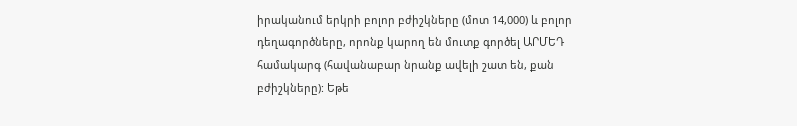իրականում երկրի բոլոր բժիշկները (մոտ 14,000) և բոլոր դեղագործները, որոնք կարող են մուտք գործել ԱՐՄԵԴ համակարգ (հավանաբար նրանք ավելի շատ են, քան բժիշկները): Եթե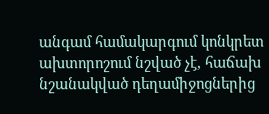անգամ համակարգում կոնկրետ ախտորոշում նշված չէ, հաճախ նշանակված դեղամիջոցներից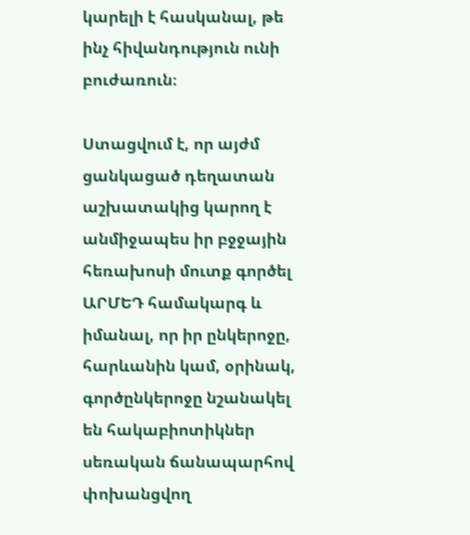կարելի է հասկանալ, թե ինչ հիվանդություն ունի բուժառուն։

Ստացվում է, որ այժմ ցանկացած դեղատան աշխատակից կարող է անմիջապես իր բջջային հեռախոսի մուտք գործել ԱՐՄԵԴ համակարգ և իմանալ, որ իր ընկերոջը, հարևանին կամ, օրինակ, գործընկերոջը նշանակել են հակաբիոտիկներ սեռական ճանապարհով փոխանցվող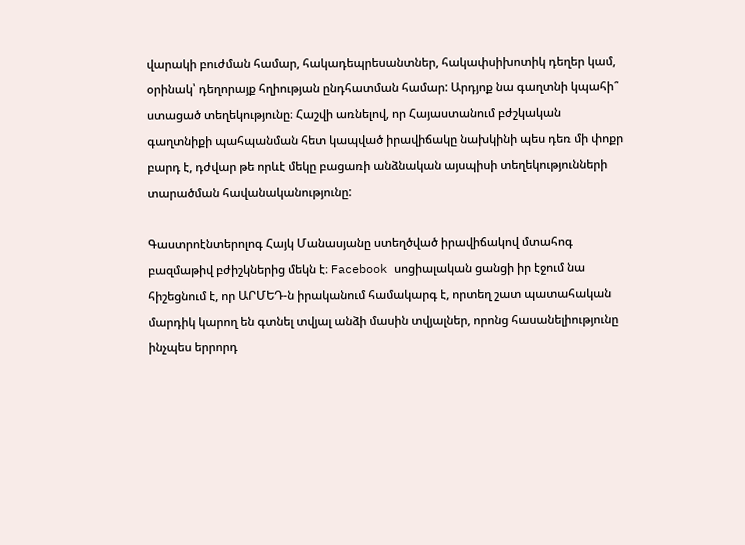վարակի բուժման համար, հակադեպրեսանտներ, հակափսիխոտիկ դեղեր կամ, օրինակ՝ դեղորայք հղիության ընդհատման համար: Արդյոք նա գաղտնի կպահի՞ ստացած տեղեկությունը։ Հաշվի առնելով, որ Հայաստանում բժշկական գաղտնիքի պահպանման հետ կապված իրավիճակը նախկինի պես դեռ մի փոքր բարդ է, դժվար թե որևէ մեկը բացառի անձնական այսպիսի տեղեկությունների տարածման հավանականությունը:

Գաստրոէնտերոլոգ Հայկ Մանասյանը ստեղծված իրավիճակով մտահոգ բազմաթիվ բժիշկներից մեկն է։ Facebook սոցիալական ցանցի իր էջում նա հիշեցնում է, որ ԱՐՄԵԴ-ն իրականում համակարգ է, որտեղ շատ պատահական մարդիկ կարող են գտնել տվյալ անձի մասին տվյալներ, որոնց հասանելիությունը ինչպես երրորդ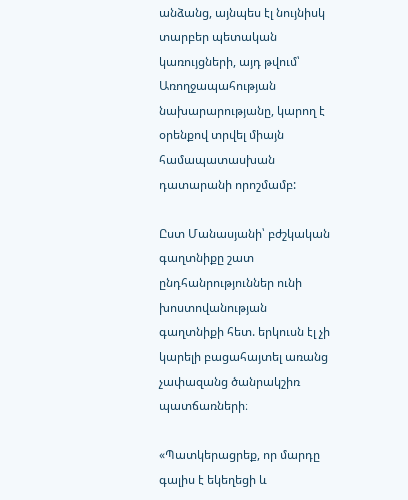անձանց, այնպես էլ նույնիսկ տարբեր պետական կառույցների, այդ թվում՝ Առողջապահության նախարարությանը, կարող է օրենքով տրվել միայն համապատասխան դատարանի որոշմամբ:

Ըստ Մանասյանի՝ բժշկական գաղտնիքը շատ ընդհանրություններ ունի խոստովանության գաղտնիքի հետ. երկուսն էլ չի կարելի բացահայտել առանց չափազանց ծանրակշիռ պատճառների։

«Պատկերացրեք, որ մարդը գալիս է եկեղեցի և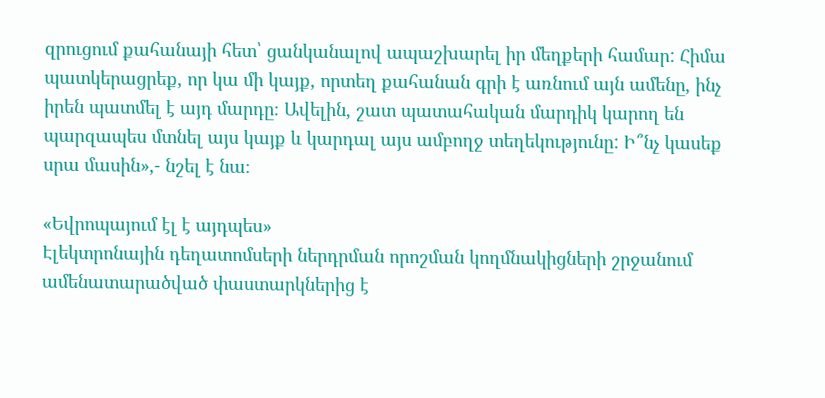զրուցում քահանայի հետ՝ ցանկանալով ապաշխարել իր մեղքերի համար: Հիմա պատկերացրեք, որ կա մի կայք, որտեղ քահանան գրի է առնում այն ամենը, ինչ իրեն պատմել է այդ մարդը։ Ավելին, շատ պատահական մարդիկ կարող են պարզապես մտնել այս կայք և կարդալ այս ամբողջ տեղեկությունը: Ի՞նչ կասեք սրա մասին»,- նշել է նա։

«Եվրոպայում էլ է այդպես»
Էլեկտրոնային դեղատոմսերի ներդրման որոշման կողմնակիցների շրջանում ամենատարածված փաստարկներից է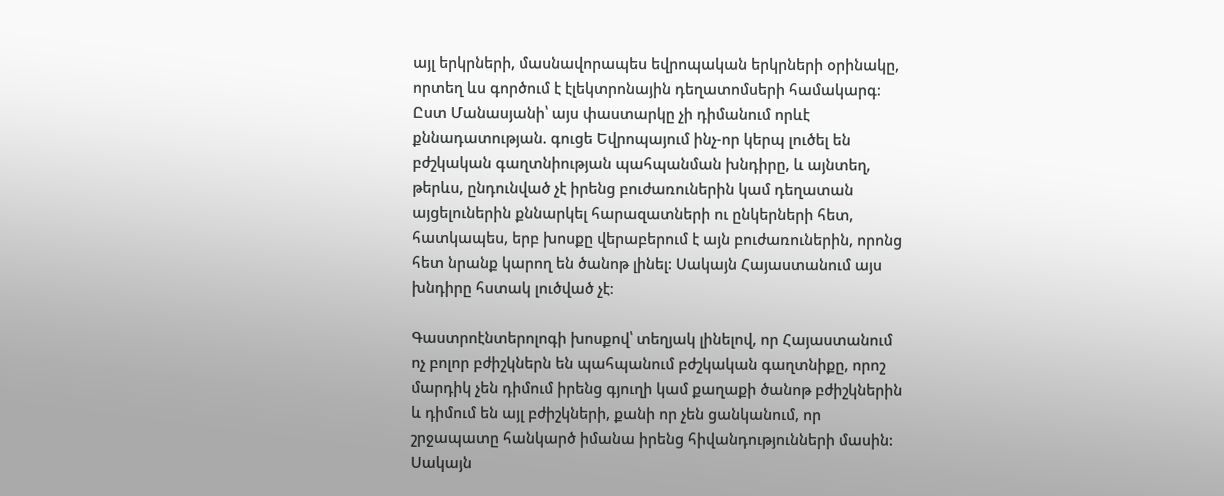այլ երկրների, մասնավորապես եվրոպական երկրների օրինակը, որտեղ ևս գործում է էլեկտրոնային դեղատոմսերի համակարգ։ Ըստ Մանասյանի՝ այս փաստարկը չի դիմանում որևէ քննադատության. գուցե Եվրոպայում ինչ-որ կերպ լուծել են բժշկական գաղտնիության պահպանման խնդիրը, և այնտեղ, թերևս, ընդունված չէ իրենց բուժառուներին կամ դեղատան այցելուներին քննարկել հարազատների ու ընկերների հետ, հատկապես, երբ խոսքը վերաբերում է այն բուժառուներին, որոնց հետ նրանք կարող են ծանոթ լինել: Սակայն Հայաստանում այս խնդիրը հստակ լուծված չէ։

Գաստրոէնտերոլոգի խոսքով՝ տեղյակ լինելով, որ Հայաստանում ոչ բոլոր բժիշկներն են պահպանում բժշկական գաղտնիքը, որոշ մարդիկ չեն դիմում իրենց գյուղի կամ քաղաքի ծանոթ բժիշկներին և դիմում են այլ բժիշկների, քանի որ չեն ցանկանում, որ շրջապատը հանկարծ իմանա իրենց հիվանդությունների մասին: Սակայն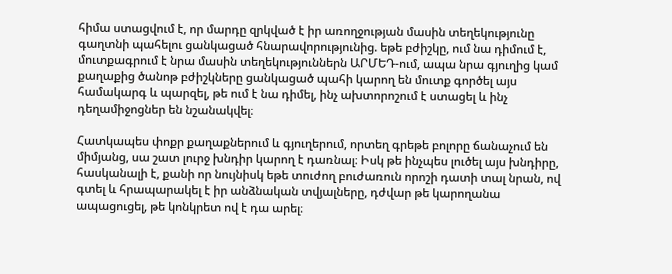հիմա ստացվում է, որ մարդը զրկված է իր առողջության մասին տեղեկությունը գաղտնի պահելու ցանկացած հնարավորությունից. եթե բժիշկը, ում նա դիմում է, մուտքագրում է նրա մասին տեղեկություններն ԱՐՄԵԴ-ում, ապա նրա գյուղից կամ քաղաքից ծանոթ բժիշկները ցանկացած պահի կարող են մուտք գործել այս համակարգ և պարզել, թե ում է նա դիմել, ինչ ախտորոշում է ստացել և ինչ դեղամիջոցներ են նշանակվել։

Հատկապես փոքր քաղաքներում և գյուղերում, որտեղ գրեթե բոլորը ճանաչում են միմյանց, սա շատ լուրջ խնդիր կարող է դառնալ։ Իսկ թե ինչպես լուծել այս խնդիրը, հասկանալի է, քանի որ նույնիսկ եթե տուժող բուժառուն որոշի դատի տալ նրան, ով գտել և հրապարակել է իր անձնական տվյալները, դժվար թե կարողանա ապացուցել, թե կոնկրետ ով է դա արել։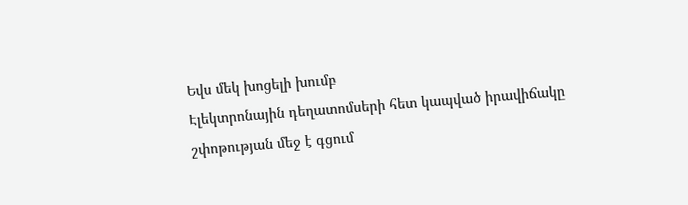Եվս մեկ խոցելի խումբ
Էլեկտրոնային դեղատոմսերի հետ կապված իրավիճակը շփոթության մեջ է գցում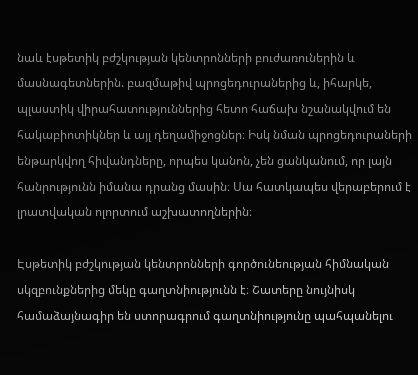նաև էսթետիկ բժշկության կենտրոնների բուժառուներին և մասնագետներին. բազմաթիվ պրոցեդուրաներից և, իհարկե, պլաստիկ վիրահատություններից հետո հաճախ նշանակվում են հակաբիոտիկներ և այլ դեղամիջոցներ։ Իսկ նման պրոցեդուրաների ենթարկվող հիվանդները, որպես կանոն, չեն ցանկանում, որ լայն հանրությունն իմանա դրանց մասին։ Սա հատկապես վերաբերում է լրատվական ոլորտում աշխատողներին։

Էսթետիկ բժշկության կենտրոնների գործունեության հիմնական սկզբունքներից մեկը գաղտնիությունն է։ Շատերը նույնիսկ համաձայնագիր են ստորագրում գաղտնիությունը պահպանելու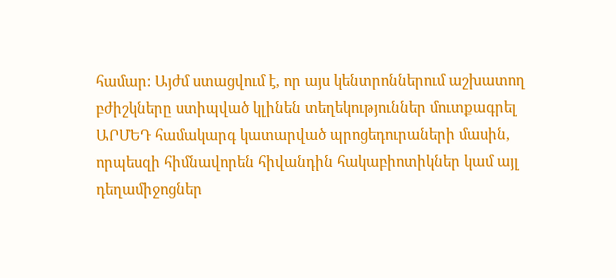համար: Այժմ ստացվում է, որ այս կենտրոններում աշխատող բժիշկները ստիպված կլինեն տեղեկություններ մուտքագրել ԱՐՄԵԴ համակարգ կատարված պրոցեդուրաների մասին, որպեսզի հիմնավորեն հիվանդին հակաբիոտիկներ կամ այլ դեղամիջոցներ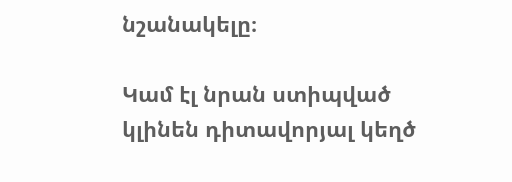նշանակելը։

Կամ էլ նրան ստիպված կլինեն դիտավորյալ կեղծ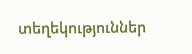տեղեկություններ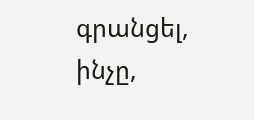գրանցել, ինչը,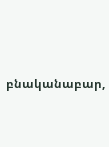բնականաբար,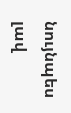նույնպես լավ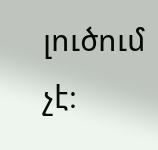լուծում չէ։